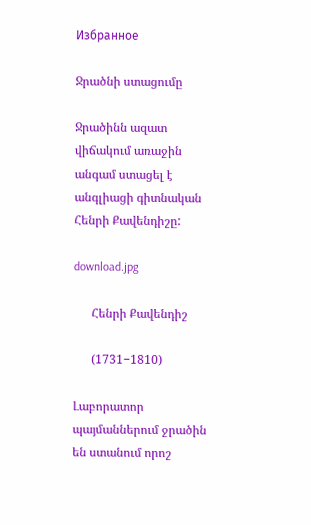Избранное

Ջրածնի ստացումը

Ջրածինն ազատ վիճակում առաջին անգամ ստացել է անգլիացի գիտնական Հենրի Քավենդիշը:

download.jpg

      Հենրի Քավենդիշ

      (1731−1810)

Լաբորատոր պայմաններում ջրածին են ստանում որոշ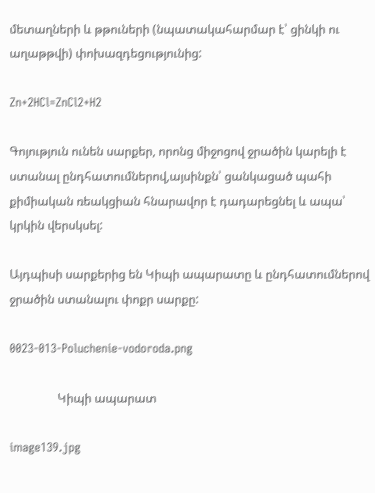մետաղների և թթուների (նպատակահարմար է՝ ցինկի ու աղաթթվի) փոխազդեցությունից:

Zn+2HCl=ZnCl2+H2

Գոյություն ունեն սարքեր, որոնց միջոցով ջրածին կարելի է ստանալ ընդհատումներով,այսինքն՝ ցանկացած պահի քիմիական ռեակցիան հնարավոր է դադարեցնել և ապա՝ կրկին վերսկսել:

Այդպիսի սարքերից են Կիպի ապարատը և ընդհատումներով ջրածին ստանալու փոքր սարքը:

0023-013-Poluchenie-vodoroda.png

                Կիպի ապարատ

image139.jpg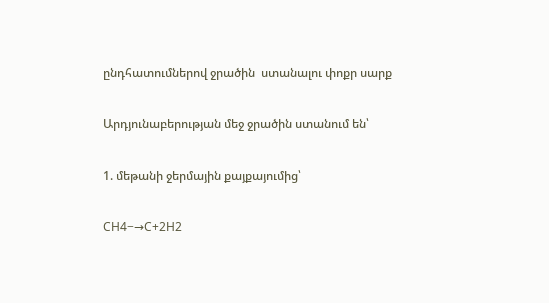ընդհատումներով ջրածին  ստանալու փոքր սարք

Արդյունաբերության մեջ ջրածին ստանում են՝

1. մեթանի ջերմային քայքայումից՝

CH4−→C+2H2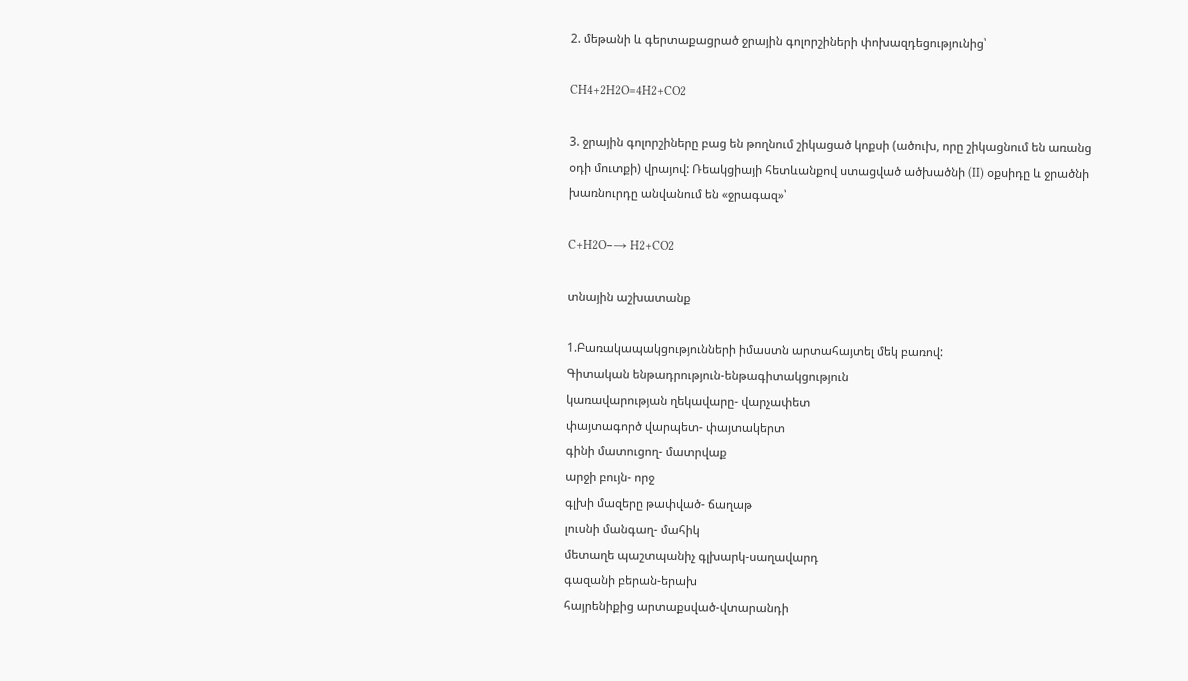2. մեթանի և գերտաքացրած ջրային գոլորշիների փոխազդեցությունից՝

CH4+2H2O=4H2+CO2

3. ջրային գոլորշիները բաց են թողնում շիկացած կոքսի (ածուխ, որը շիկացնում են առանց օդի մուտքի) վրայով: Ռեակցիայի հետևանքով ստացված ածխածնի (II) օքսիդը և ջրածնի խառնուրդը անվանում են «ջրագազ»՝

C+H2O−→ H2+CO2

տնային աշխատանք

1.Բառակապակցությունների իմաստն արտահայտել մեկ բառով:
Գիտական ենթադրություն-ենթագիտակցություն
կառավարության ղեկավարը- վարչափետ
փայտագործ վարպետ- փայտակերտ
գինի մատուցող- մատրվաք
արջի բույն- որջ
գլխի մազերը թափված- ճաղաթ
լուսնի մանգաղ- մահիկ
մետաղե պաշտպանիչ գլխարկ-սաղավարդ
գազանի բերան-երախ
հայրենիքից արտաքսված-վտարանդի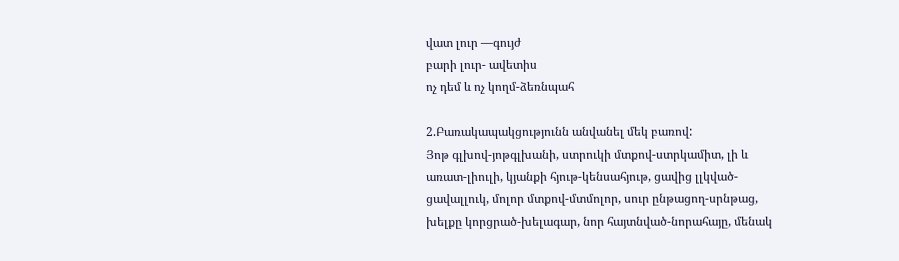վատ լուր —գույժ
բարի լուր- ավետիս
ոչ դեմ և ոչ կողմ-ձեռնպահ

2.Բառակապակցությունն անվանել մեկ բառով:
Յոթ գլխով-յոթգլխանի, ստրուկի մտքով-ստրկամիտ, լի և առատ-լիուլի, կյանքի հյութ-կենսահյութ, ցավից լլկված-ցավալլուկ, մոլոր մտքով-մտմոլոր, սուր ընթացող-սրնթաց, խելքը կորցրած-խելագար, նոր հայտնված-նորահայը, մենակ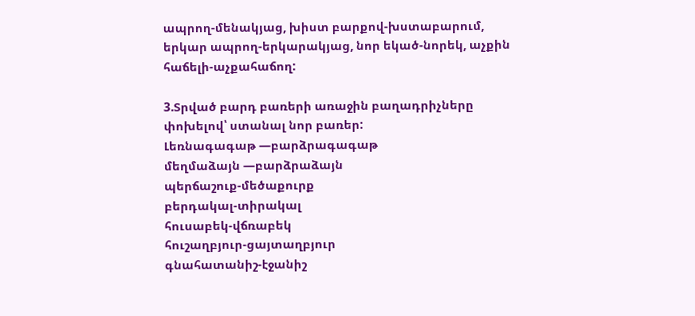ապրող-մենակյաց, խիստ բարքով-խստաբարում, երկար ապրող-երկարակյաց, նոր եկած-նորեկ, աչքին հաճելի-աչքահաճող:

3.Տրված բարդ բառերի առաջին բաղադրիչները փոխելով՝ ստանալ նոր բառեր:
Լեռնագագաթ —բարձրագագաթ
մեղմաձայն —բարձրաձայն
պերճաշուք-մեծաքուրք
բերդակալ-տիրակալ
հուսաբեկ-վճռաբեկ
հուշաղբյուր-ցայտաղբյուր
գնահատանիշ-էջանիշ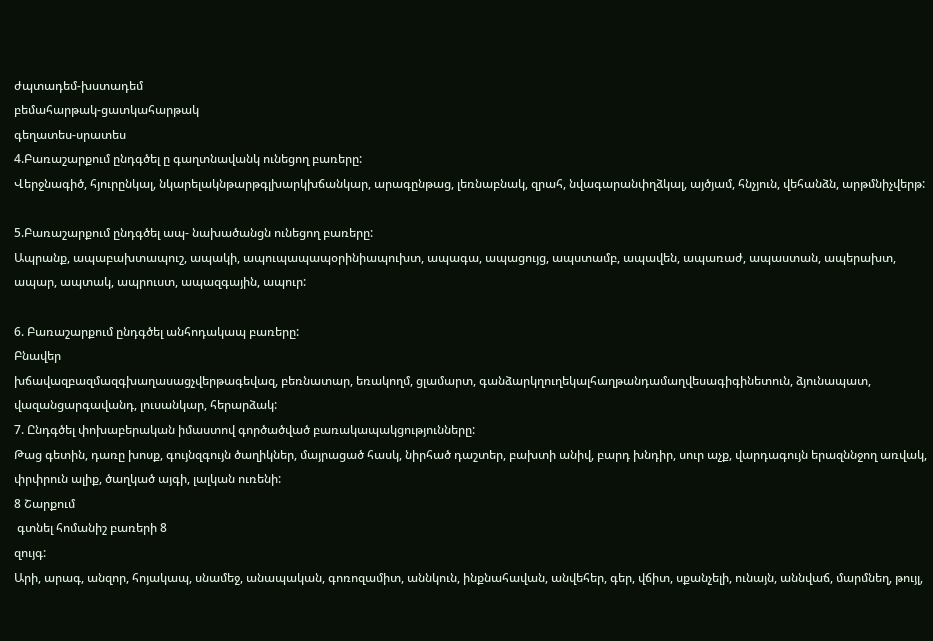ժպտադեմ-խստադեմ
բեմահարթակ-ցատկահարթակ
գեղատես-սրատես
4.Բառաշարքում ընդգծել ը գաղտնավանկ ունեցող բառերը:
Վերջնագիծ, հյուրընկալ, նկարելակնթարթգլխարկխճանկար, արագընթաց, լեռնաբնակ, զրահ, նվագարանփղձկալ, այծյամ, հնչյուն, վեհանձն, արթմնիչվերթ:

5.Բառաշարքում ընդգծել ապ- նախածանցն ունեցող բառերը:
Ապրանք, ապաբախտապուշ, ապակի, ապուպապապօրինիապուխտ, ապագա, ապացույց, ապստամբ, ապավեն, ապառաժ, ապաստան, ապերախտ, ապար, ապտակ, ապրուստ, ապազգային, ապուր:

6. Բառաշարքում ընդգծել անհոդակապ բառերը:
Բնավեր
խճավազբազմազգխաղասացչվերթագեվազ, բեռնատար, եռակողմ, ցլամարտ, գանձարկղուղեկալհաղթանդամաղվեսագիգինետուն, ձյունապատ, վազանցարգավանդ, լուսանկար, հերարձակ:
7. Ընդգծել փոխաբերական իմաստով գործածված բառակապակցությունները:
Թաց գետին, դառը խոսք, գույնզգույն ծաղիկներ, մայրացած հասկ, նիրհած դաշտեր, բախտի անիվ, բարդ խնդիր, սուր աչք, վարդագույն երազննջող առվակ, փրփրուն ալիք, ծաղկած այգի, լալկան ուռենի:
8 Շարքում
 գտնել հոմանիշ բառերի 8
զույգ:
Արի, արագ, անզոր, հոյակապ, սնամեջ, անապական, գոռոզամիտ, աննկուն, ինքնահավան, անվեհեր, գեր, վճիտ, սքանչելի, ունայն, աննվաճ, մարմնեղ, թույլ,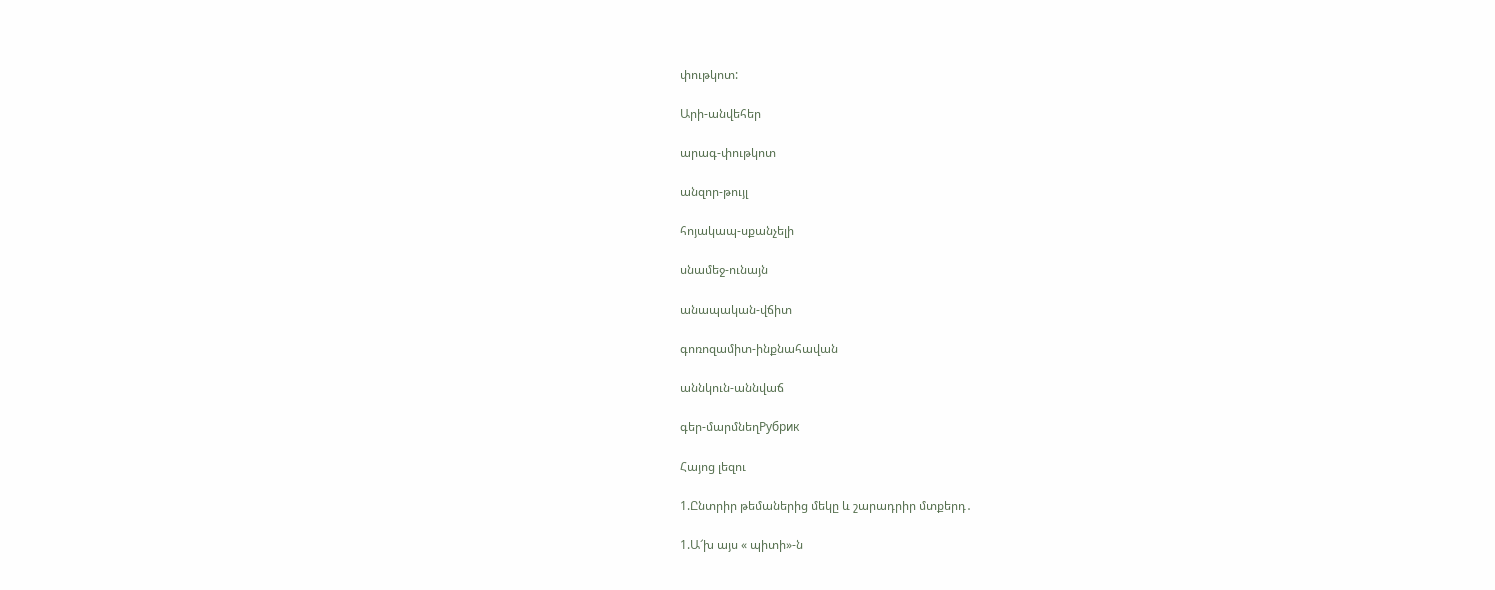փութկոտ:

Արի-անվեհեր

արագ-փութկոտ

անզոր-թույլ

հոյակապ-սքանչելի

սնամեջ-ունայն

անապական-վճիտ

գոռոզամիտ-ինքնահավան

աննկուն-աննվաճ

գեր-մարմնեղРубрик

Հայոց լեզու

1.Ընտրիր թեմաներից մեկը և շարադրիր մտքերդ․

1.Ա՜խ այս « պիտի»-ն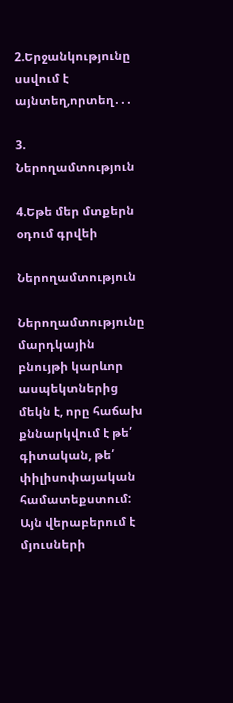2.Երջանկությունը սսվում է այնտեղ,որտեղ․․․

3. Ներողամտություն

4.Եթե մեր մտքերն օդում գրվեի

Ներողամտություն

Ներողամտությունը մարդկային բնույթի կարևոր ասպեկտներից մեկն է, որը հաճախ քննարկվում է թե՛ գիտական, թե՛ փիլիսոփայական համատեքստում: Այն վերաբերում է մյուսների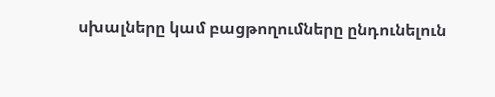սխալները կամ բացթողումները ընդունելուն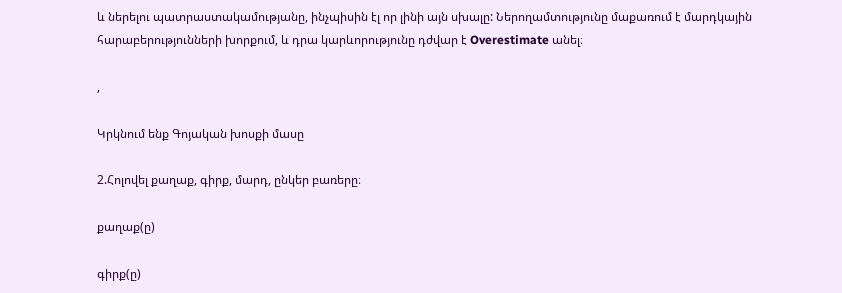և ներելու պատրաստակամությանը, ինչպիսին էլ որ լինի այն սխալը: Ներողամտությունը մաքառում է մարդկային հարաբերությունների խորքում, և դրա կարևորությունը դժվար է Overestimate անել։

,

Կրկնում ենք Գոյական խոսքի մասը

2.Հոլովել քաղաք, գիրք, մարդ, ընկեր բառերը։

քաղաք(ը)

գիրք(ը)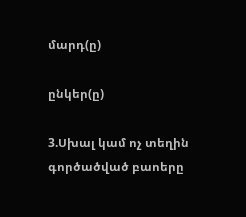մարդ(ը)

ընկեր(ը)

3.Սխալ կամ ոչ տեղին գործածված բաոերը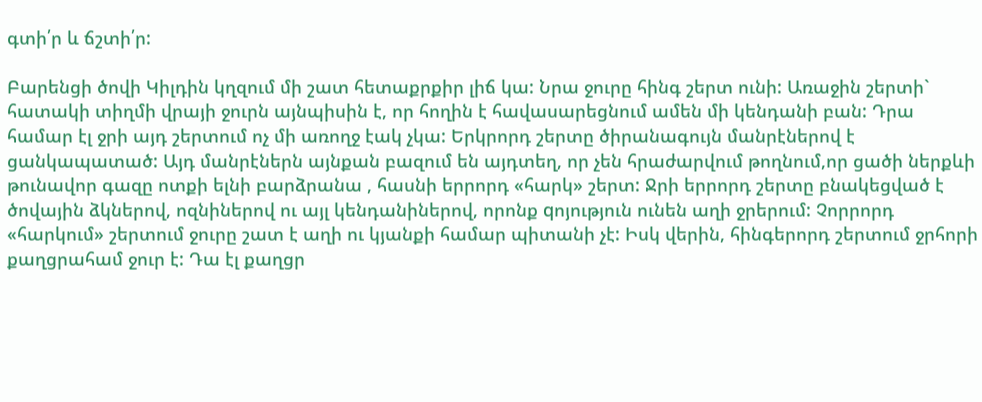գտի՛ր և ճշտի՛ր:

Բարենցի ծովի Կիլդին կղզում մի շատ հետաքրքիր լիճ կա: Նրա ջուրը հինգ շերտ ունի: Առաջին շերտի` հատակի տիղմի վրայի ջուրն այնպիսին է, որ հողին է հավասարեցնում ամեն մի կենդանի բան: Դրա համար էլ ջրի այդ շերտում ոչ մի առողջ էակ չկա: Երկրորդ շերտը ծիրանագույն մանրէներով է ցանկապատած: Այդ մանրէներն այնքան բազում են այդտեղ, որ չեն հրաժարվում թողնում,որ ցածի ներքևի թունավոր գազը ոտքի ելնի բարձրանա , հասնի երրորդ «հարկ» շերտ: Ջրի երրորդ շերտը բնակեցված է ծովային ձկներով, ոզնիներով ու այլ կենդանիներով, որոնք qոյություն ունեն աղի ջրերում: Չորրորդ «հարկում» շերտում ջուրը շատ է աղի ու կյանքի համար պիտանի չէ: Իսկ վերին, հինգերորդ շերտում ջրհորի քաղցրահամ ջուր է: Դա էլ քաղցր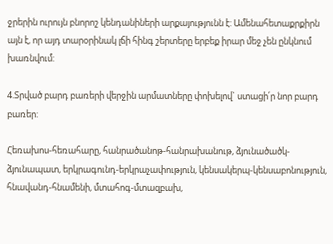ջրերին ուրույն բնորոշ կենդանիների արքայությունն է: Ամենահետաքրքիրն այն է, որ այդ տարօրինակ լճի հինգ շերտերը երբեք իրար մեջ չեն ընկնում խառնվում:

4.Տրված բարդ բառերի վերջին արմատները փոխելով` ստացի՛ր նոր բարդ բառեր:

Հեռախոս-հեռահարը, հանրածանոթ-հանրախանութ, ձյունածածկ-ձյունապատ, երկրագունդ-երկրաչափություն, կենսակերպ-կենսաբոնություն, հնավանդ-հնամենի, մտահոգ-մտազբախ,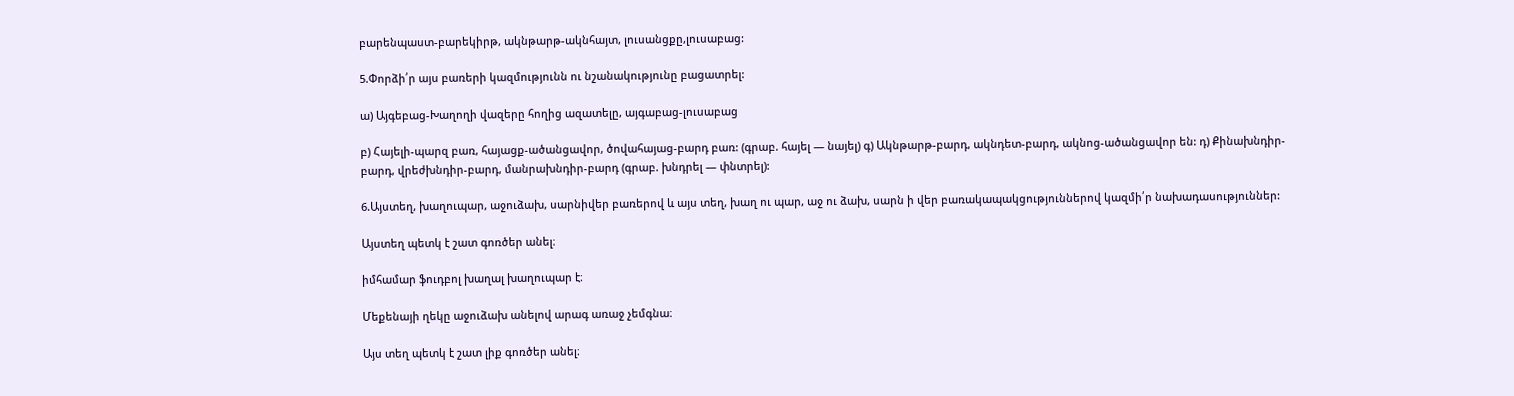բարենպաստ-բարեկիրթ, ակնթարթ-ակնհայտ, լուսանցքը,լուսաբաց:

5.Փորձի՛ր այս բառերի կազմությունն ու նշանակությունը բացատրել:

ա) Այգեբաց-Խաղողի վազերը հողից ազատելը, այգաբաց-լուսաբաց

բ) Հայելի-պարզ բառ, հայացք-ածանցավոր, ծովահայաց-բարդ բառ: (գրաբ. հայել — նայել) գ) Ակնթարթ-բարդ, ակնդետ-բարդ, ակնոց-ածանցավոր են: դ) Քինախնդիր-բարդ, վրեժխնդիր-բարդ, մանրախնդիր-բարդ (գրաբ. խնդրել — փնտրել):

6.Այստեղ, խաղուպար, աջուձախ, սարնիվեր բառերով և այս տեղ, խաղ ու պար, աջ ու ձախ, սարն ի վեր բառակապակցություններով կազմի՛ր նախադասություններ:

Այստեղ պետկ է շատ գոռծեր անել։

իմհամար ֆուդբոլ խաղալ խաղուպար է։

Մեքենայի ղեկը աջուձախ անելով արագ առաջ չեմգնա։

Այս տեղ պետկ է շատ լիք գոռծեր անել։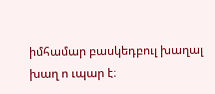իմհամար բասկեդբուլ խաղալ խաղ ո ւպար է։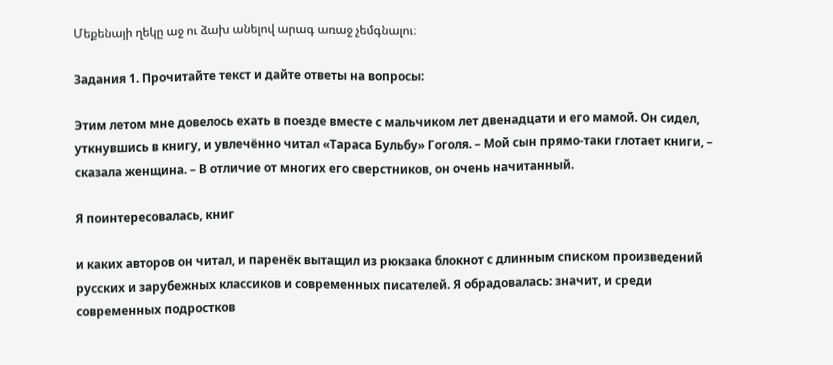Մեքենայի ղեկը աջ ու ձախ անելով արագ առաջ չեմգնալու։

Задания 1. Прочитайте текст и дайте ответы на вопросы:

Этим летом мне довелось ехать в поезде вместе с мальчиком лет двенадцати и его мамой. Он сидел, уткнувшись в книгу, и увлечённо читал «Тараса Бульбу» Гоголя. – Мой сын прямо-таки глотает книги, – сказала женщина. – В отличие от многих его сверстников, он очень начитанный.

Я поинтересовалась, книг

и каких авторов он читал, и паренёк вытащил из рюкзака блокнот с длинным списком произведений русских и зарубежных классиков и современных писателей. Я обрадовалась: значит, и среди современных подростков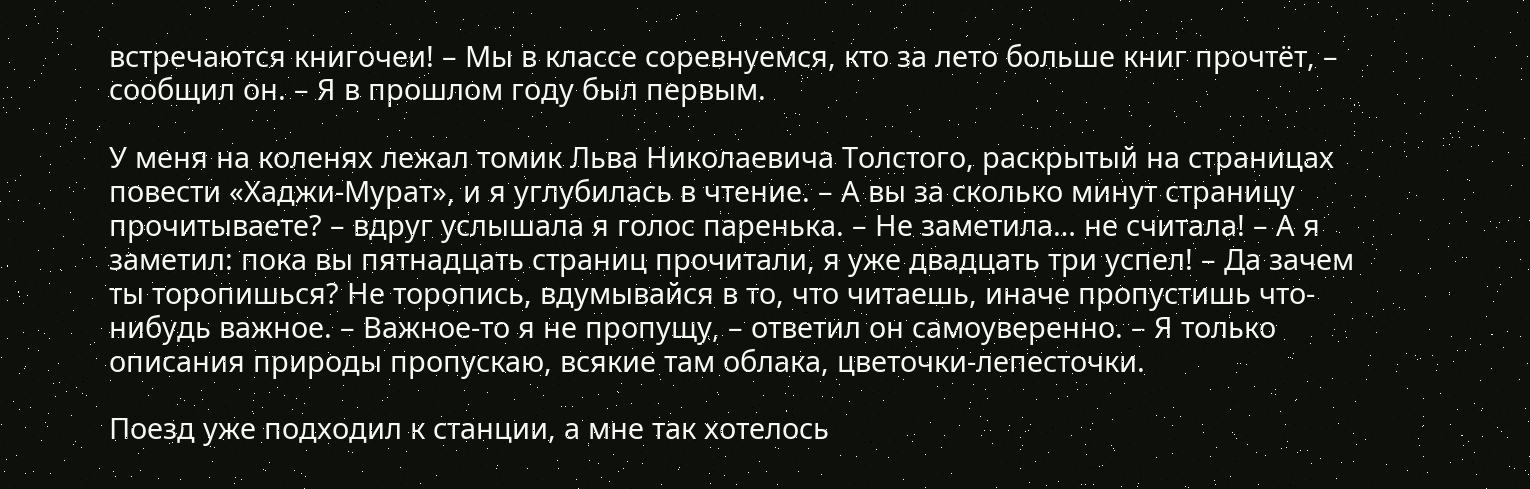встречаются книгочеи! – Мы в классе соревнуемся, кто за лето больше книг прочтёт, – сообщил он. – Я в прошлом году был первым.

У меня на коленях лежал томик Льва Николаевича Толстого, раскрытый на страницах повести «Хаджи-Мурат», и я углубилась в чтение. – А вы за сколько минут страницу прочитываете? – вдруг услышала я голос паренька. – Не заметила… не считала! – А я заметил: пока вы пятнадцать страниц прочитали, я уже двадцать три успел! – Да зачем ты торопишься? Не торопись, вдумывайся в то, что читаешь, иначе пропустишь что-нибудь важное. – Важное-то я не пропущу, – ответил он самоуверенно. – Я только описания природы пропускаю, всякие там облака, цветочки-лепесточки.

Поезд уже подходил к станции, а мне так хотелось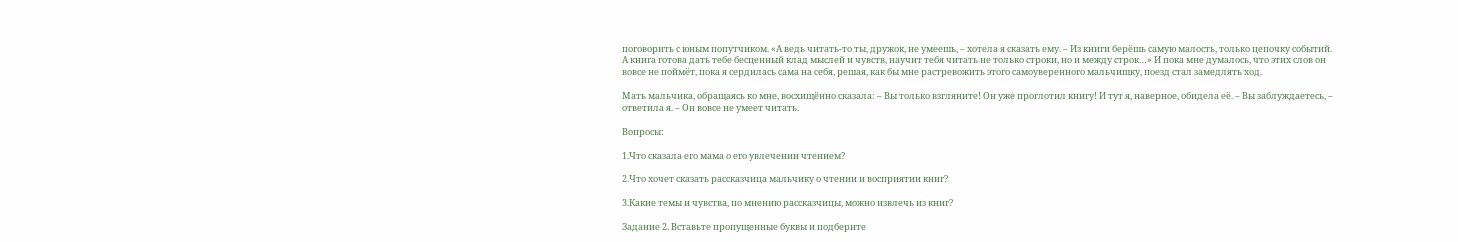поговорить с юным попутчиком. «А ведь читать-то ты, дружок, не умеешь, – хотела я сказать ему. – Из книги берёшь самую малость, только цепочку событий. А книга готова дать тебе бесценный клад мыслей и чувств, научит тебя читать не только строки, но и между строк…» И пока мне думалось, что этих слов он вовсе не поймёт, пока я сердилась сама на себя, решая, как бы мне растревожить этого самоуверенного мальчишку, поезд стал замедлять ход.

Мать мальчика, обращаясь ко мне, восхищённо сказала: – Вы только взгляните! Он уже проглотил книгу! И тут я, наверное, обидела её. – Вы заблуждаетесь, – ответила я. – Он вовсе не умеет читать.

Вопросы:

1.Что сказала его мама о его увлечении чтением?

2.Что хочет сказать рассказчица мальчику о чтении и восприятии книг?

3.Какие темы и чувства, по мнению рассказчицы, можно извлечь из книг?

Задание 2. Вставьте пропущенные буквы и подберите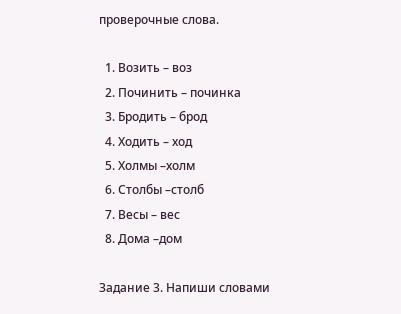проверочные слова.

  1. Возить – воз
  2. Починить – починка
  3. Бродить – брод
  4. Ходить – ход
  5. Холмы –холм
  6. Столбы –столб
  7. Весы – вес
  8. Дома –дом

Задание 3. Напиши словами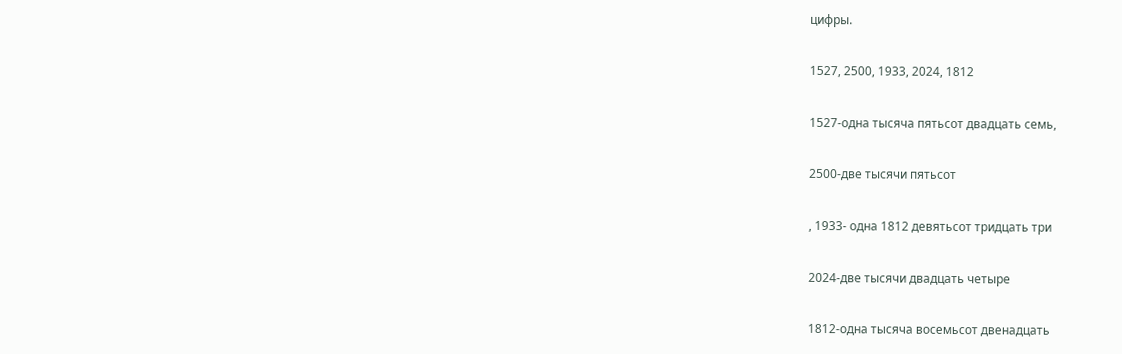цифры.

1527, 2500, 1933, 2024, 1812

1527-одна тысяча пятьсот двадцать семь,

2500-две тысячи пятьсот

, 1933- одна 1812 девятьсот тридцать три

2024-две тысячи двадцать четыре

1812-одна тысяча восемьсот двенадцать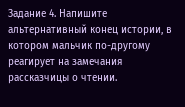Задание 4. Напишите альтернативный конец истории, в котором мальчик по-другому реагирует на замечания рассказчицы о чтении.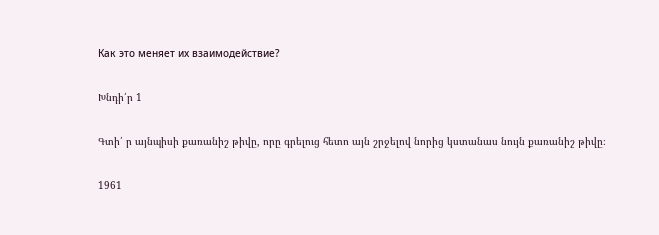Как это меняет их взаимодействие?

Խնդի՛ր 1

Գտի՛ ր այնպիսի քառանիշ թիվը, որը գրելուց հետո այն շրջելով նորից կստանաս նույն քառանիշ թիվը։

1961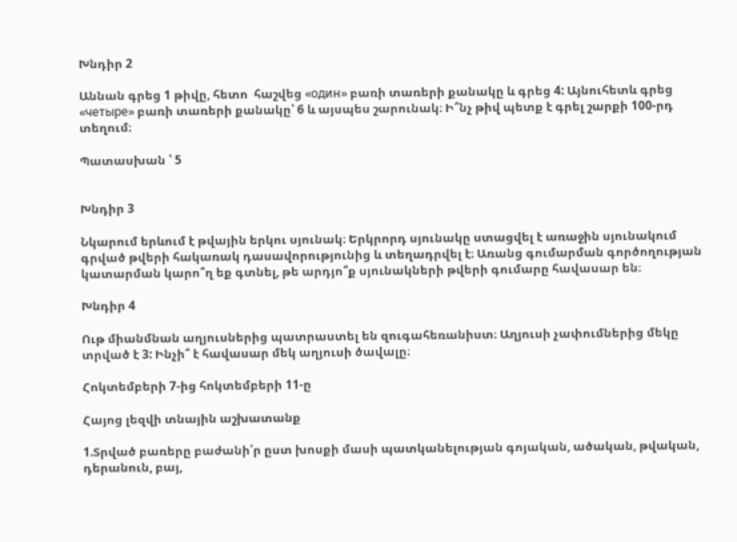Խնդիր 2

Աննան գրեց 1 թիվը, հետո  հաշվեց «один» բառի տառերի քանակը և գրեց 4: Այնուհետև գրեց «четыре» բառի տառերի քանակը՝ 6 և այսպես շարունակ։ Ի՞նչ թիվ պետք է գրել շարքի 100-րդ տեղում։

Պատասխան ՝ 5


Խնդիր 3

Նկարում երևում է թվային երկու սյունակ։ Երկրորդ սյունակը ստացվել է առաջին սյունակում գրված թվերի հակառակ դասավորությունից և տեղադրվել է։ Առանց գումարման գործողության կատարման կարո՞ղ եք գտնել, թե արդյո՞ք սյունակների թվերի գումարը հավասար են։

Խնդիր 4

Ութ միանմնան աղյուսներից պատրաստել են զուգահեռանիստ։ Աղյուսի չափումներից մեկը տրված է 3: Ինչի՞ է հավասար մեկ աղյուսի ծավալը։

Հոկտեմբերի 7-ից հոկտեմբերի 11-ը

Հայոց լեզվի տնային աշխատանք

1.Տրված բառերը բաժանի՛ր ըստ խոսքի մասի պատկանելության գոյական, ածական, թվական, դերանուն, բայ,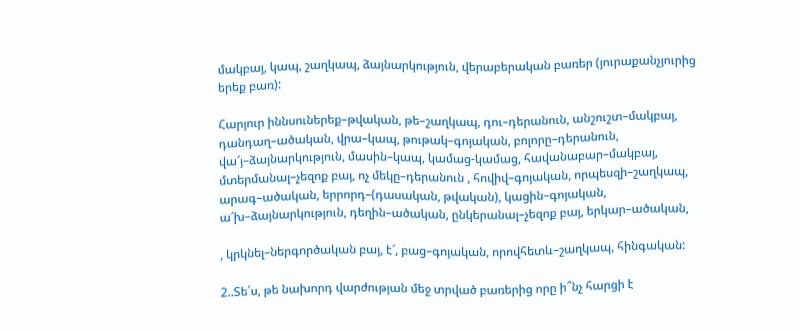մակբայ, կապ, շաղկապ, ձայնարկություն, վերաբերական բառեր (յուրաքանչյուրից երեք բառ):

Հարյուր իննսուներեք–թվական, թե–շաղկապ, դու–դերանուն, անշուշտ–մակբայ, դանդաղ–ածական, վրա–կապ, թութակ–գոյական, բոլորը–դերանուն, վա՜յ–ձայնարկություն, մասին–կապ, կամաց-կամաց, հավանաբար–մակբայ, մտերմանալ–չեզոք բայ, ոչ մեկը–դերանուն , հովիվ–գոյական, որպեսզի–շաղկապ, արագ–ածական, երրորդ–(դասական, թվական), կացին–գոյական, ա՜խ–ձայնարկություն, դեղին–ածական, ընկերանալ–չեզոք բայ, երկար–ածական,

, կրկնել–ներգործական բայ, է՜, բաց–գոյական, որովհետև–շաղկապ, հինգական:

2..Տե՛ս, թե նախորդ վարժության մեջ տրված բառերից որը ի՞նչ հարցի է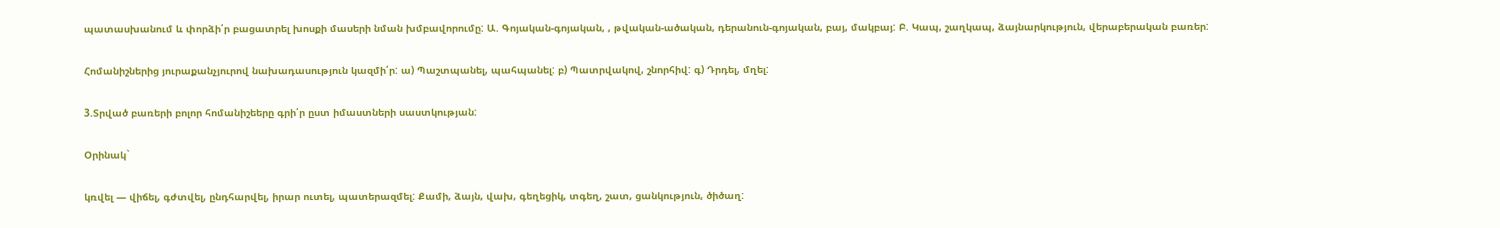պատասխանում և փորձի՛ր բացատրել խոսքի մասերի նման խմբավորումը: Ա. Գոյական-գոյական, , թվական-ածական, դերանուն-գոյական, բայ, մակբայ: Բ. Կապ, շաղկապ, ձայնարկություն, վերաբերական բառեր:

Հոմանիշներից յուրաքանչյուրով նախադասություն կազմի՛ր: ա) Պաշտպանել, պահպանել: բ) Պատրվակով, շնորհիվ: գ) Դրդել, մղել:

3.Տրված բառերի բոլոր հոմանիշեերը գրի՛ր ըստ իմաստների սաստկության:

Օրինակ`

կռվել — վիճել, գժտվել, ընդհարվել, իրար ուտել, պատերազմել: Քամի, ձայն, վախ, գեղեցիկ, տգեղ, շատ, ցանկություն, ծիծաղ: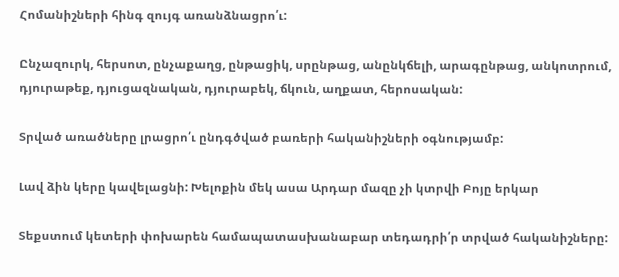Հոմանիշների հինգ զույգ առանձնացրո՛ւ:

Ընչազուրկ, հերսոտ, ընչաքաղց, ընթացիկ, սրընթաց, անընկճելի, արագընթաց, անկոտրում, դյուրաթեք, դյուցազնական, դյուրաբեկ, ճկուն, աղքատ, հերոսական:

Տրված առածները լրացրո՛ւ ընդգծված բառերի հականիշների օգնությամբ:

Լավ ձին կերը կավելացնի: Խելոքին մեկ ասա Արդար մազը չի կտրվի Բոյը երկար

Տեքստում կետերի փոխարեն համապատասխանաբար տեդադրի՛ր տրված հականիշները: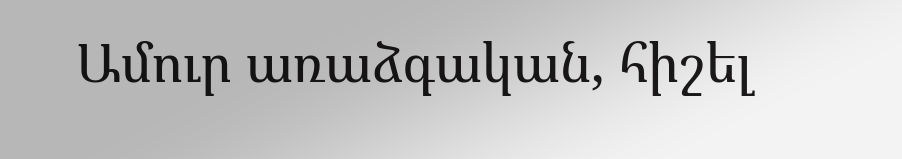Ամուր առաձգական, հիշել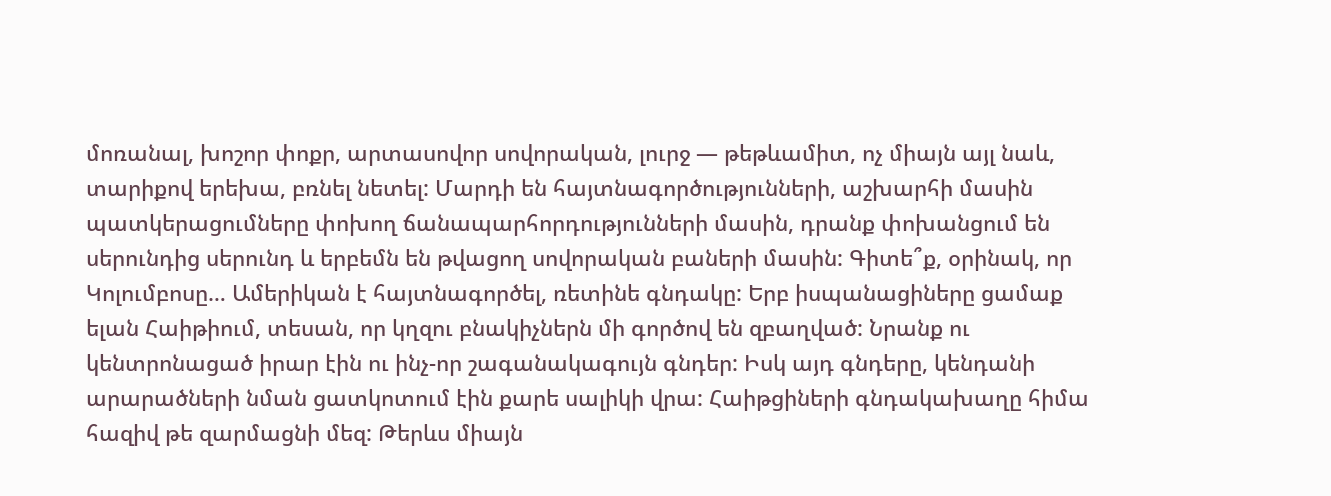մոռանալ, խոշոր փոքր, արտասովոր սովորական, լուրջ — թեթևամիտ, ոչ միայն այլ նաև, տարիքով երեխա, բռնել նետել: Մարդի են հայտնագործությունների, աշխարհի մասին պատկերացումները փոխող ճանապարհորդությունների մասին, դրանք փոխանցում են սերունդից սերունդ և երբեմն են թվացող սովորական բաների մասին: Գիտե՞ք, օրինակ, որ Կոլումբոսը… Ամերիկան է հայտնագործել, ռետինե գնդակը: Երբ իսպանացիները ցամաք ելան Հաիթիում, տեսան, որ կղզու բնակիչներն մի գործով են զբաղված: Նրանք ու կենտրոնացած իրար էին ու ինչ-որ շագանակագույն գնդեր: Իսկ այդ գնդերը, կենդանի արարածների նման ցատկոտում էին քարե սալիկի վրա: Հաիթցիների գնդակախաղը հիմա հազիվ թե զարմացնի մեզ: Թերևս միայն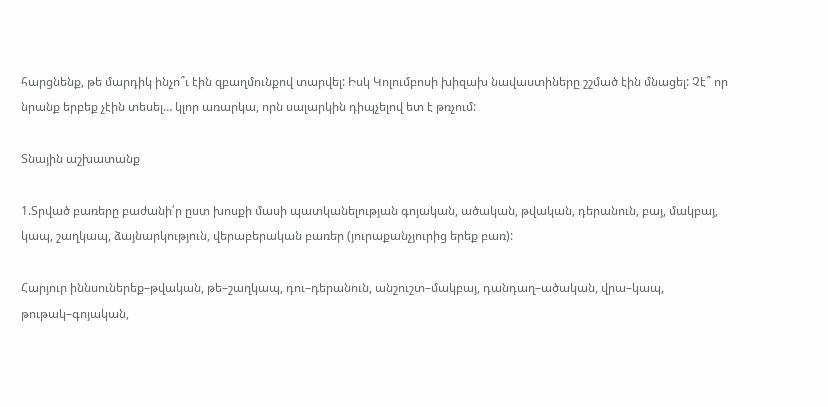հարցնենք, թե մարդիկ ինչո՞ւ էին զբաղմունքով տարվել: Իսկ Կոլումբոսի խիզախ նավաստիները շշմած էին մնացել: Չէ՞ որ նրանք երբեք չէին տեսել… կլոր առարկա, որն սալարկին դիպչելով ետ է թռչում:

Տնային աշխատանք

1.Տրված բառերը բաժանի՛ր ըստ խոսքի մասի պատկանելության գոյական, ածական, թվական, դերանուն, բայ, մակբայ, կապ, շաղկապ, ձայնարկություն, վերաբերական բառեր (յուրաքանչյուրից երեք բառ):

Հարյուր իննսուներեք–թվական, թե–շաղկապ, դու–դերանուն, անշուշտ–մակբայ, դանդաղ–ածական, վրա–կապ, թութակ–գոյական,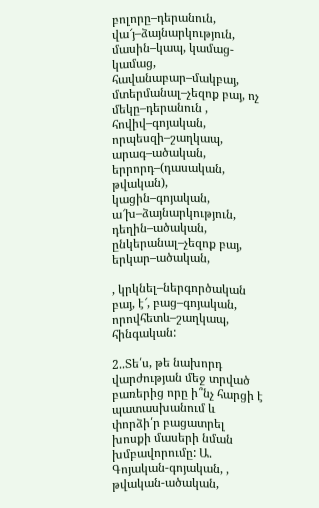բոլորը–դերանուն, վա՜յ–ձայնարկություն, մասին–կապ, կամաց-կամաց, հավանաբար–մակբայ, մտերմանալ–չեզոք բայ, ոչ մեկը–դերանուն , հովիվ–գոյական, որպեսզի–շաղկապ, արագ–ածական, երրորդ–(դասական, թվական), կացին–գոյական, ա՜խ–ձայնարկություն, դեղին–ածական, ընկերանալ–չեզոք բայ, երկար–ածական,

, կրկնել–ներգործական բայ, է՜, բաց–գոյական, որովհետև–շաղկապ, հինգական:

2..Տե՛ս, թե նախորդ վարժության մեջ տրված բառերից որը ի՞նչ հարցի է պատասխանում և փորձի՛ր բացատրել խոսքի մասերի նման խմբավորումը: Ա. Գոյական-գոյական, , թվական-ածական,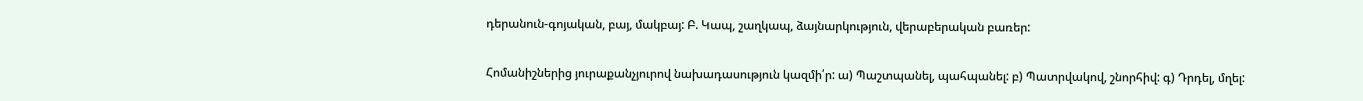դերանուն-գոյական, բայ, մակբայ: Բ. Կապ, շաղկապ, ձայնարկություն, վերաբերական բառեր:

Հոմանիշներից յուրաքանչյուրով նախադասություն կազմի՛ր: ա) Պաշտպանել, պահպանել: բ) Պատրվակով, շնորհիվ: գ) Դրդել, մղել: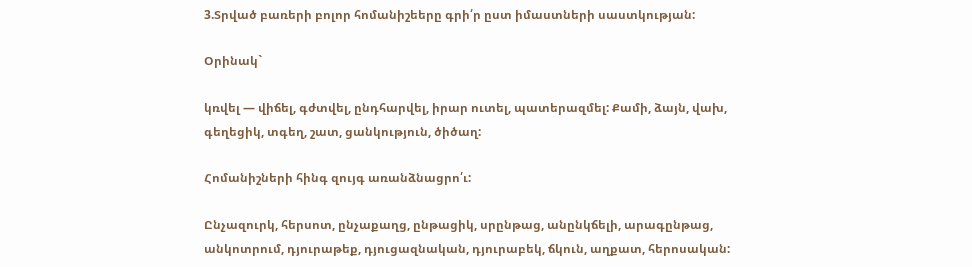3.Տրված բառերի բոլոր հոմանիշեերը գրի՛ր ըստ իմաստների սաստկության:

Օրինակ`

կռվել — վիճել, գժտվել, ընդհարվել, իրար ուտել, պատերազմել: Քամի, ձայն, վախ, գեղեցիկ, տգեղ, շատ, ցանկություն, ծիծաղ:

Հոմանիշների հինգ զույգ առանձնացրո՛ւ:

Ընչազուրկ, հերսոտ, ընչաքաղց, ընթացիկ, սրընթաց, անընկճելի, արագընթաց, անկոտրում, դյուրաթեք, դյուցազնական, դյուրաբեկ, ճկուն, աղքատ, հերոսական: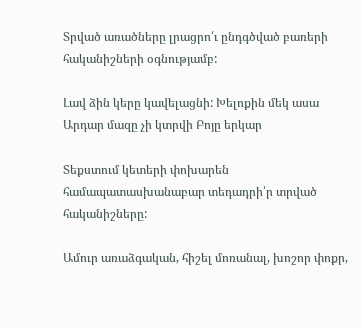Տրված առածները լրացրո՛ւ ընդգծված բառերի հականիշների օգնությամբ:

Լավ ձին կերը կավելացնի: Խելոքին մեկ ասա Արդար մազը չի կտրվի Բոյը երկար

Տեքստում կետերի փոխարեն համապատասխանաբար տեդադրի՛ր տրված հականիշները:

Ամուր առաձգական, հիշել մոռանալ, խոշոր փոքր,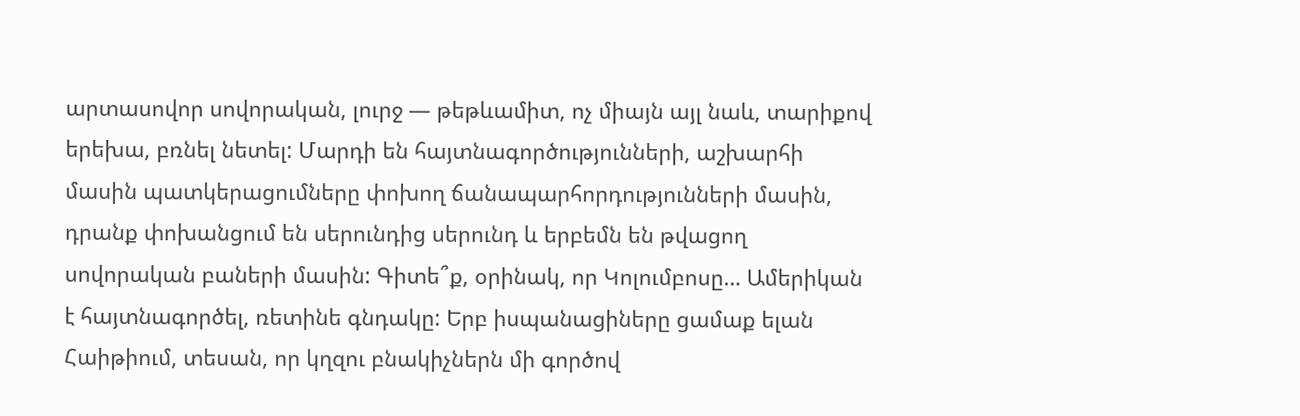արտասովոր սովորական, լուրջ — թեթևամիտ, ոչ միայն այլ նաև, տարիքով երեխա, բռնել նետել: Մարդի են հայտնագործությունների, աշխարհի մասին պատկերացումները փոխող ճանապարհորդությունների մասին, դրանք փոխանցում են սերունդից սերունդ և երբեմն են թվացող սովորական բաների մասին: Գիտե՞ք, օրինակ, որ Կոլումբոսը… Ամերիկան է հայտնագործել, ռետինե գնդակը: Երբ իսպանացիները ցամաք ելան Հաիթիում, տեսան, որ կղզու բնակիչներն մի գործով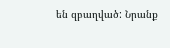են զբաղված: Նրանք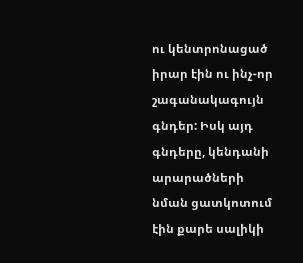ու կենտրոնացած իրար էին ու ինչ-որ շագանակագույն գնդեր: Իսկ այդ գնդերը, կենդանի արարածների նման ցատկոտում էին քարե սալիկի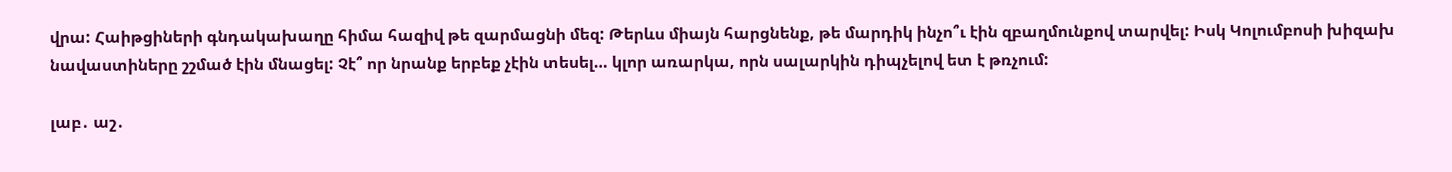վրա: Հաիթցիների գնդակախաղը հիմա հազիվ թե զարմացնի մեզ: Թերևս միայն հարցնենք, թե մարդիկ ինչո՞ւ էին զբաղմունքով տարվել: Իսկ Կոլումբոսի խիզախ նավաստիները շշմած էին մնացել: Չէ՞ որ նրանք երբեք չէին տեսել… կլոր առարկա, որն սալարկին դիպչելով ետ է թռչում:

լաբ․ աշ․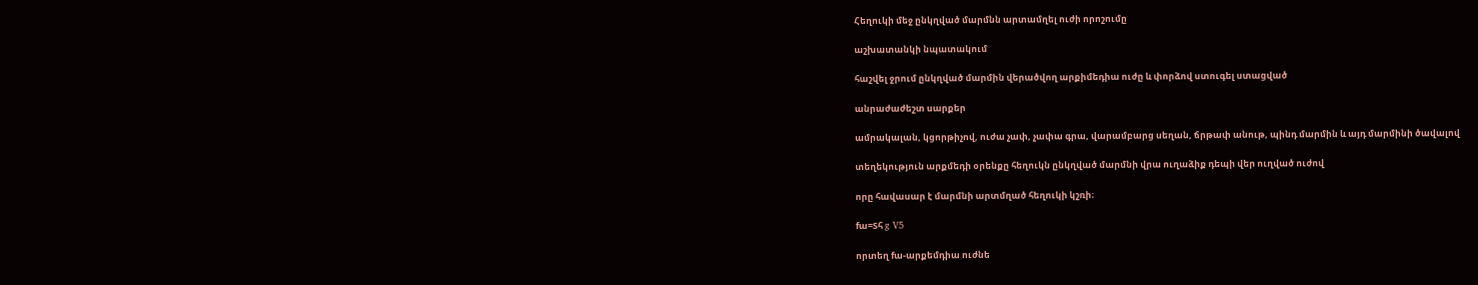Հեղուկի մեջ ընկղված մարմնն արտամղել ուժի որոշումը

աշխատանկի նպատակում

հաշվել ջրում ընկղված մարմին վերածվող արքիմեդիա ուժը և փորձով ստուգել ստացված

անրաժաժեշտ սարքեր

ամրակալան, կցորթիչով, ուժա չափ, չափա գրա, վարամբարց սեղան, ճրթափ անութ, պինդ մարմին և այդ մարմինի ծավալով

տեղեկություն արքմեդի օրենքը հեղուկն ընկղված մարմնի վրա ուղաձիք դեպի վեր ուղված ուժով

որը հավասար է մարմնի արտմղած հեղուկի կշռի։

fա=Sհ g V5

որտեղ fա-արքեմդիա ուժնե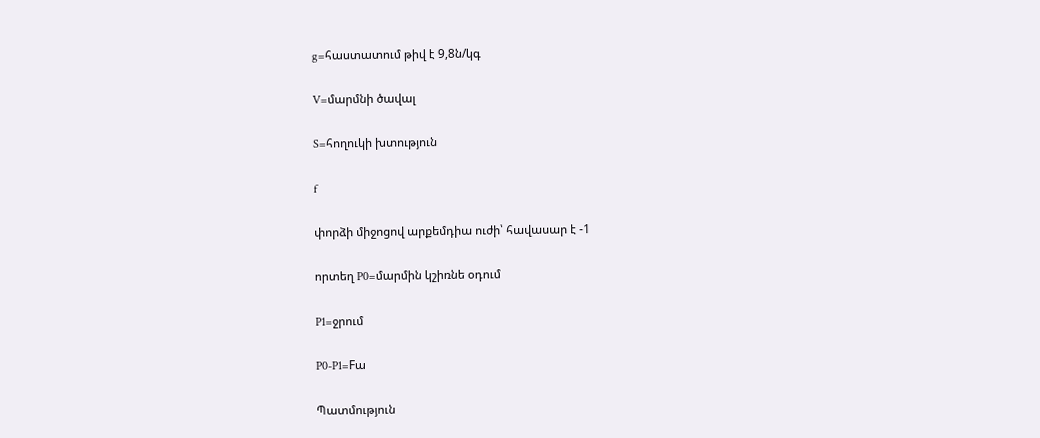g=հաստատում թիվ է 9,8ն/կգ

V=մարմնի ծավալ

S=հողուկի խտություն

f

փորձի միջոցով արքեմդիա ուժի՝ հավասար է -1

որտեղ P0=մարմին կշիռնե օդում

P1=ջրում

P0-P1=Fա

Պատմություն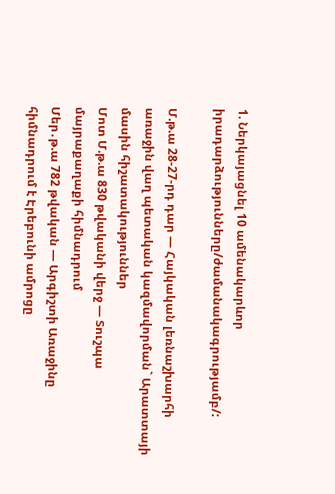1. Ներկայացնել 10 ամենակարևոր իրադարձությունները/ժամանակագրությամբ/:

Մ.թ.ա 28-27-րդ դար — Հայկական լեռնաշխարհի առաջին վաղ պետական կազմավորման` Արատտայի մասին հիշատակություններ
Մոտ Մ.թ.ա 830 թվականի վերջ — Տուշպա մայրաքաղաքի հիմնադրում
Մեր․թ.ա 782 թվական — Արգիշտի Առաջինը հիմնադրում է Էրեբունի ամրոցը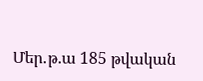Մեր․թ.ա 185 թվական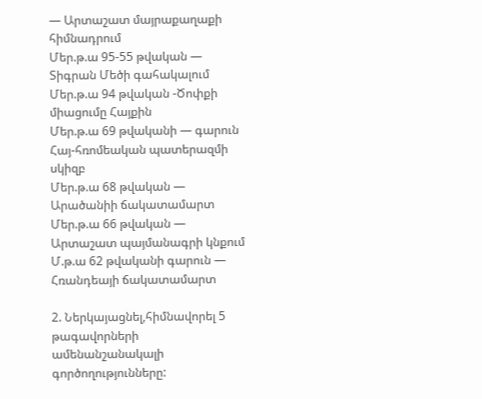— Արտաշատ մայրաքաղաքի հիմնադրում
Մեր.թ.ա 95-55 թվական — Տիգրան Մեծի գահակալում
Մեր.թ.ա 94 թվական -Ծոփքի միացումը Հայքին
Մեր.թ.ա 69 թվականի — գարուն Հայ-հռոմեական պատերազմի սկիզբ
Մեր.թ.ա 68 թվական — Արածանիի ճակատամարտ
Մեր.թ.ա 66 թվական — Արտաշատ պայմանագրի կնքում
Մ.թ.ա 62 թվականի գարուն — Հռանդեայի ճակատամարտ

2. Ներկայացնել,հիմնավորել 5 թագավորների ամենանշանակալի գործողությունները: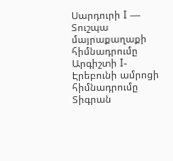Սարդուրի I — Տուշպա մայրաքաղաքի հիմնադրումը
Արգիշտի I- Էրեբունի ամրոցի հիմնադրումը
Տիգրան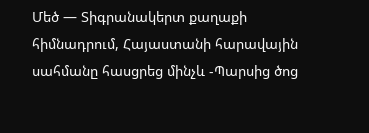Մեծ — Տիգրանակերտ քաղաքի հիմնադրում, Հայաստանի հարավային սահմանը հասցրեց մինչև -Պարսից ծոց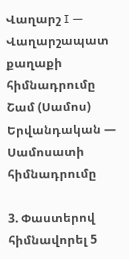Վաղարշ I — Վաղարշապատ քաղաքի հիմնադրումը
Շամ (Սամոս) Երվանդական — Սամոսատի հիմնադրումը

3. Փաստերով հիմնավորել 5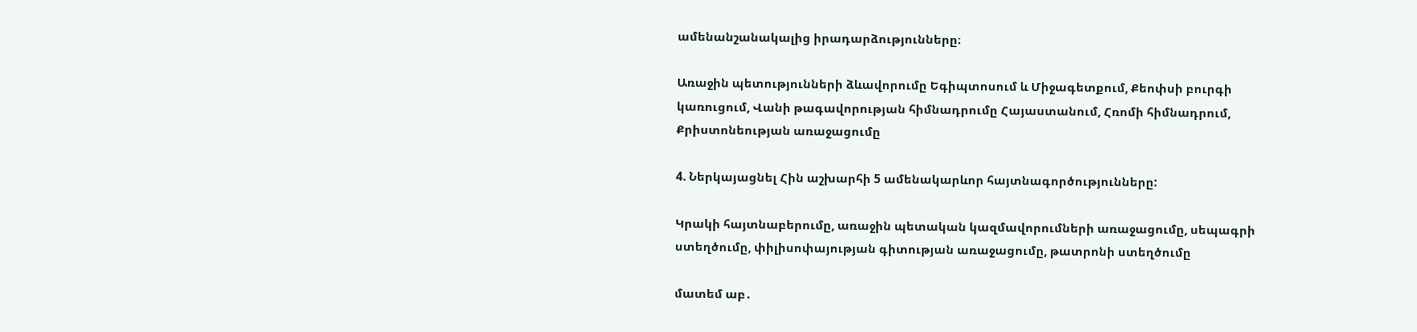ամենանշանակալից իրադարձությունները։

Առաջին պետությունների ձևավորումը Եգիպտոսում և Միջագետքում, Քեոփսի բուրգի կառուցում, Վանի թագավորության հիմնադրումը Հայաստանում, Հռոմի հիմնադրում, Քրիստոնեության առաջացումը

4. Ներկայացնել Հին աշխարհի 5 ամենակարևոր հայտնագործությունները:

Կրակի հայտնաբերումը, առաջին պետական կազմավորումների առաջացումը, սեպագրի ստեղծումը, փիլիսոփայության գիտության առաջացումը, թատրոնի ստեղծումը

մատեմ աբ․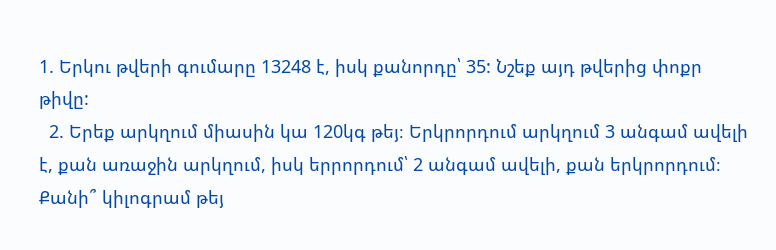1. Երկու թվերի գումարը 13248 է, իսկ քանորդը՝ 35: Նշեք այդ թվերից փոքր թիվը:
  2. Երեք արկղում միասին կա 120կգ թեյ։ Երկրորդում արկղում 3 անգամ ավելի է, քան առաջին արկղում, իսկ երրորդում՝ 2 անգամ ավելի, քան երկրորդում։ Քանի՞ կիլոգրամ թեյ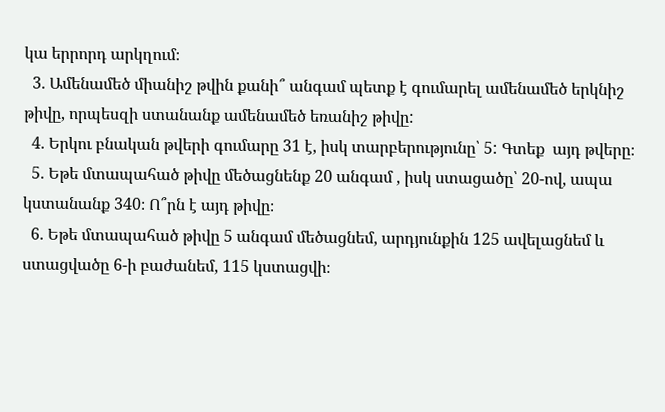կա երրորդ արկղում։
  3. Ամենամեծ միանիշ թվին քանի՞ անգամ պետք է գումարել ամենամեծ երկնիշ թիվը, որպեսզի ստանանք ամենամեծ եռանիշ թիվը:
  4. Երկու բնական թվերի գումարը 31 է, իսկ տարբերությունը՝ 5: Գտեք  այդ թվերը։
  5. Եթե մտապահած թիվը մեծացնենք 20 անգամ , իսկ ստացածը՝ 20-ով, ապա կստանանք 340։ Ո՞րն է այդ թիվը։
  6. Եթե մտապահած թիվը 5 անգամ մեծացնեմ, արդյունքին 125 ավելացնեմ և ստացվածը 6-ի բաժանեմ, 115 կստացվի։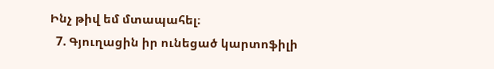Ինչ թիվ եմ մտապահել։
  7. Գյուղացին իր ունեցած կարտոֆիլի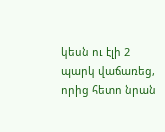կեսն ու էլի 2 պարկ վաճառեց, որից հետո նրան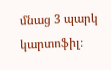մնաց 3 պարկ կարտոֆիլ։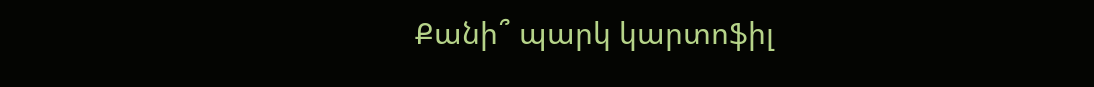Քանի՞ պարկ կարտոֆիլ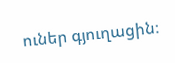ուներ գյուղացին։